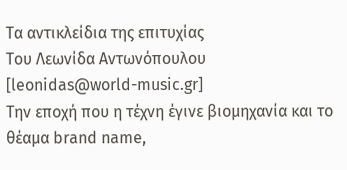Τα αντικλείδια της επιτυχίας
Του Λεωνίδα Αντωνόπουλου [leonidas@world-music.gr]
Την εποχή που η τέχνη έγινε βιομηχανία και το θέαμα brand name,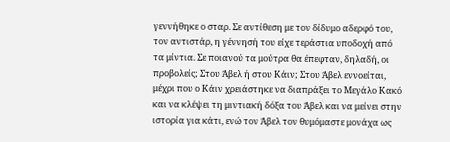γεννήθηκε ο σταρ. Σε αντίθεση με τον δίδυμο αδερφό του, τον αντιστάρ, η γέννησή του είχε τεράστια υποδοχή από τα μίντια. Σε ποιανού τα μούτρα θα έπεφταν, δηλαδή, οι προβολείς; Στου Άβελ ή στου Κάιν; Στου Άβελ εννοείται, μέχρι που ο Κάιν χρειάστηκε να διαπράξει το Μεγάλο Κακό και να κλέψει τη μιντιακή δόξα του Άβελ και να μείνει στην ιστορία για κάτι, ενώ τον Άβελ τον θυμόμαστε μονάχα ως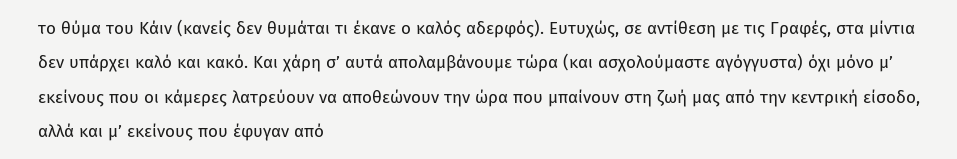το θύμα του Κάιν (κανείς δεν θυμάται τι έκανε ο καλός αδερφός). Ευτυχώς, σε αντίθεση με τις Γραφές, στα μίντια δεν υπάρχει καλό και κακό. Και χάρη σ’ αυτά απολαμβάνουμε τώρα (και ασχολούμαστε αγόγγυστα) όχι μόνο μ’ εκείνους που οι κάμερες λατρεύουν να αποθεώνουν την ώρα που μπαίνουν στη ζωή μας από την κεντρική είσοδο, αλλά και μ’ εκείνους που έφυγαν από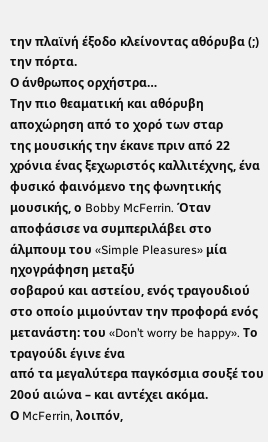την πλαϊνή έξοδο κλείνοντας αθόρυβα (;) την πόρτα.
Ο άνθρωπος ορχήστρα…
Την πιο θεαματική και αθόρυβη αποχώρηση από το χορό των σταρ
της μουσικής την έκανε πριν από 22 χρόνια ένας ξεχωριστός καλλιτέχνης, ένα
φυσικό φαινόμενο της φωνητικής μουσικής, ο Bobby McFerrin. Όταν αποφάσισε να συμπεριλάβει στο άλμπουμ του «Simple Pleasures» μία ηχογράφηση μεταξύ
σοβαρού και αστείου, ενός τραγουδιού στο οποίο μιμούνταν την προφορά ενός
μετανάστη: του «Don’t worry be happy». Το τραγούδι έγινε ένα
από τα μεγαλύτερα παγκόσμια σουξέ του 20ού αιώνα – και αντέχει ακόμα.
Ο McFerrin, λοιπόν,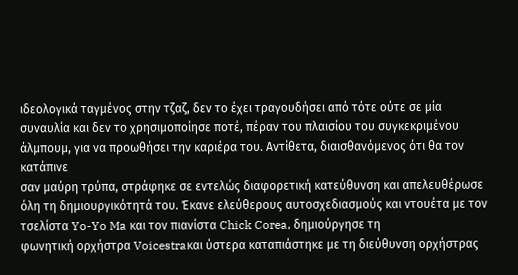ιδεολογικά ταγμένος στην τζαζ, δεν το έχει τραγουδήσει από τότε ούτε σε μία
συναυλία και δεν το χρησιμοποίησε ποτέ, πέραν του πλαισίου του συγκεκριμένου
άλμπουμ, για να προωθήσει την καριέρα του. Αντίθετα, διαισθανόμενος ότι θα τον κατάπινε
σαν μαύρη τρύπα, στράφηκε σε εντελώς διαφορετική κατεύθυνση και απελευθέρωσε
όλη τη δημιουργικότητά του. Έκανε ελεύθερους αυτοσχεδιασμούς και ντουέτα με τον
τσελίστα Yo-Yo Ma και τον πιανίστα Chick Corea, δημιούργησε τη
φωνητική ορχήστρα Voicestraκαι ύστερα καταπιάστηκε με τη διεύθυνση ορχήστρας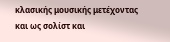κλασικής μουσικής μετέχοντας
και ως σολίστ και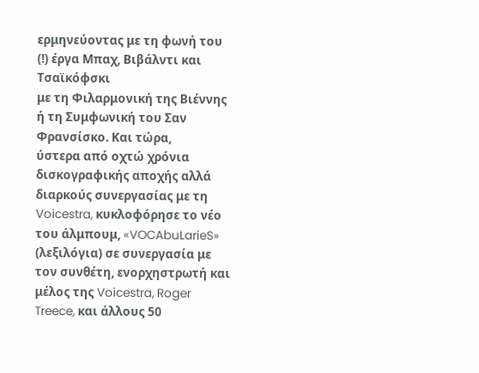ερμηνεύοντας με τη φωνή του (!) έργα Μπαχ, Βιβάλντι και Τσαϊκόφσκι
με τη Φιλαρμονική της Βιέννης ή τη Συμφωνική του Σαν Φρανσίσκο. Και τώρα,
ύστερα από οχτώ χρόνια δισκογραφικής αποχής αλλά διαρκούς συνεργασίας με τη Voicestra, κυκλοφόρησε το νέο
του άλμπουμ, «VOCAbuLarieS»
(λεξιλόγια) σε συνεργασία με τον συνθέτη, ενορχηστρωτή και μέλος της Voicestra, Roger Treece, και άλλους 50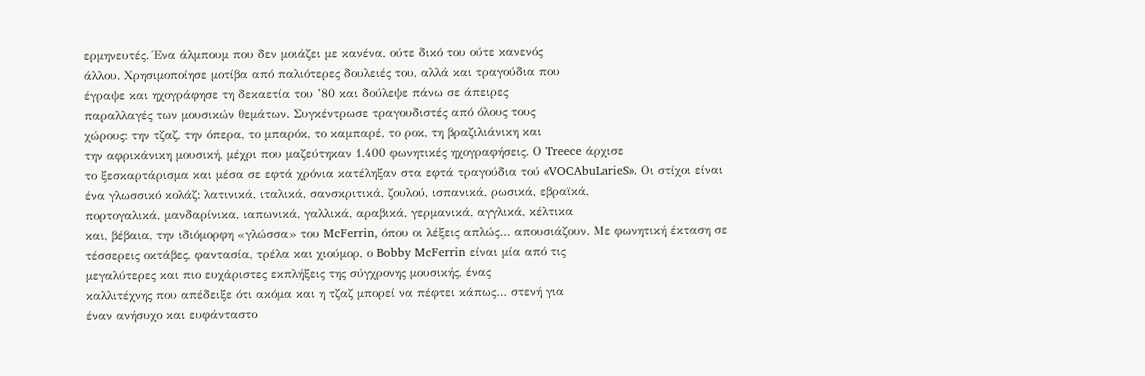ερμηνευτές. Ένα άλμπουμ που δεν μοιάζει με κανένα, ούτε δικό του ούτε κανενός
άλλου. Χρησιμοποίησε μοτίβα από παλιότερες δουλειές του, αλλά και τραγούδια που
έγραψε και ηχογράφησε τη δεκαετία του ’80 και δούλεψε πάνω σε άπειρες
παραλλαγές των μουσικών θεμάτων. Συγκέντρωσε τραγουδιστές από όλους τους
χώρους: την τζαζ, την όπερα, το μπαρόκ, το καμπαρέ, το ροκ, τη βραζιλιάνικη και
την αφρικάνικη μουσική, μέχρι που μαζεύτηκαν 1.400 φωνητικές ηχογραφήσεις. Ο Treece άρχισε
το ξεσκαρτάρισμα και μέσα σε εφτά χρόνια κατέληξαν στα εφτά τραγούδια τού «VOCAbuLarieS». Οι στίχοι είναι
ένα γλωσσικό κολάζ: λατινικά, ιταλικά, σανσκριτικά, ζουλού, ισπανικά, ρωσικά, εβραϊκά,
πορτογαλικά, μανδαρίνικα, ιαπωνικά, γαλλικά, αραβικά, γερμανικά, αγγλικά, κέλτικα
και, βέβαια, την ιδιόμορφη «γλώσσα» του McFerrin, όπου οι λέξεις απλώς… απουσιάζουν. Με φωνητική έκταση σε
τέσσερεις οκτάβες, φαντασία, τρέλα και χιούμορ, ο Bobby McFerrin είναι μία από τις
μεγαλύτερες και πιο ευχάριστες εκπλήξεις της σύγχρονης μουσικής, ένας
καλλιτέχνης που απέδειξε ότι ακόμα και η τζαζ μπορεί να πέφτει κάπως… στενή για
έναν ανήσυχο και ευφάνταστο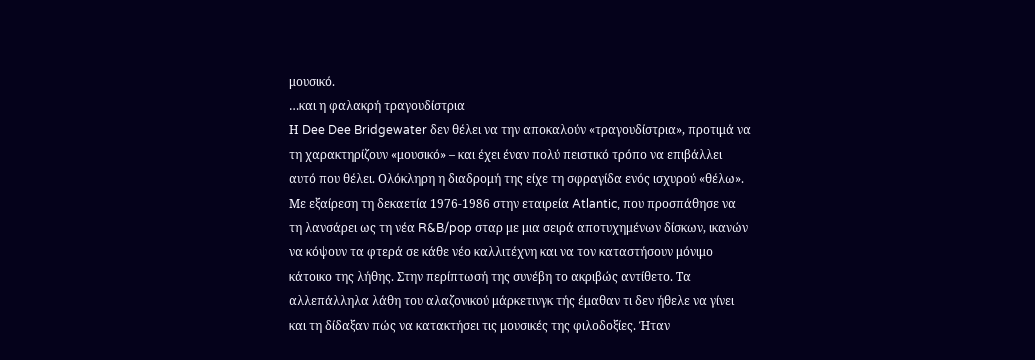μουσικό.
…και η φαλακρή τραγουδίστρια
Η Dee Dee Bridgewater δεν θέλει να την αποκαλούν «τραγουδίστρια», προτιμά να τη χαρακτηρίζουν «μουσικό» – και έχει έναν πολύ πειστικό τρόπο να επιβάλλει αυτό που θέλει. Ολόκληρη η διαδρομή της είχε τη σφραγίδα ενός ισχυρού «θέλω». Με εξαίρεση τη δεκαετία 1976-1986 στην εταιρεία Atlantic, που προσπάθησε να τη λανσάρει ως τη νέα R&B/pop σταρ με μια σειρά αποτυχημένων δίσκων, ικανών να κόψουν τα φτερά σε κάθε νέο καλλιτέχνη και να τον καταστήσουν μόνιμο κάτοικο της λήθης. Στην περίπτωσή της συνέβη το ακριβώς αντίθετο. Τα αλλεπάλληλα λάθη του αλαζονικού μάρκετινγκ τής έμαθαν τι δεν ήθελε να γίνει και τη δίδαξαν πώς να κατακτήσει τις μουσικές της φιλοδοξίες. Ήταν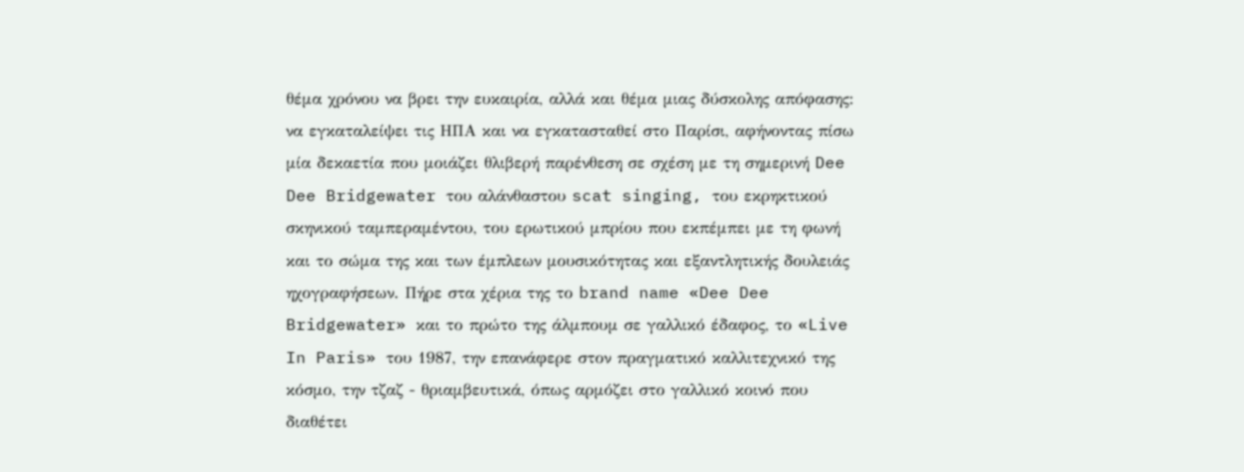θέμα χρόνου να βρει την ευκαιρία, αλλά και θέμα μιας δύσκολης απόφασης: να εγκαταλείψει τις ΗΠΑ και να εγκατασταθεί στο Παρίσι, αφήνοντας πίσω μία δεκαετία που μοιάζει θλιβερή παρένθεση σε σχέση με τη σημερινή Dee Dee Bridgewater του αλάνθαστου scat singing, του εκρηκτικού σκηνικού ταμπεραμέντου, του ερωτικού μπρίου που εκπέμπει με τη φωνή και το σώμα της και των έμπλεων μουσικότητας και εξαντλητικής δουλειάς ηχογραφήσεων. Πήρε στα χέρια της το brand name «Dee Dee Bridgewater» και το πρώτο της άλμπουμ σε γαλλικό έδαφος, το «Live In Paris» του 1987, την επανάφερε στον πραγματικό καλλιτεχνικό της κόσμο, την τζαζ - θριαμβευτικά, όπως αρμόζει στο γαλλικό κοινό που διαθέτει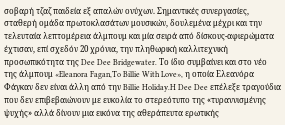σοβαρή τζαζ παιδεία εξ απαλών ονύχων. Σημαντικές συνεργασίες, σταθερή ομάδα πρωτοκλασάτων μουσικών, δουλεμένα μέχρι και την τελευταία λεπτομέρεια άλμπουμ και μία σειρά από δίσκους-αφιερώματα έχτισαν, επί σχεδόν 20 χρόνια, την πληθωρική καλλιτεχνική προσωπικότητα της Dee Dee Bridgewater. Το ίδιο συμβαίνει και στο νέο της άλμπουμ «Eleanora Fagan,To Billie With Love», η οποία Ελεανόρα Φάγκαν δεν είναι άλλη από την Billie Holiday.H Dee Dee επέλεξε τραγούδια που δεν επιβεβαιώνουν με ευκολία το στερεότυπο της «τυραννισμένης ψυχής» αλλά δίνουν μια εικόνα της αθεράπευτα ερωτικής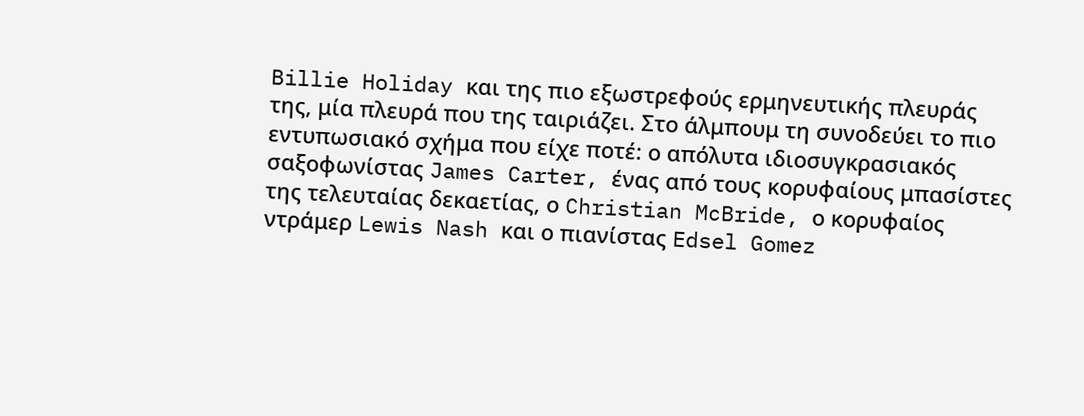Billie Holiday και της πιο εξωστρεφούς ερμηνευτικής πλευράς της, μία πλευρά που της ταιριάζει. Στο άλμπουμ τη συνοδεύει το πιο εντυπωσιακό σχήμα που είχε ποτέ: ο απόλυτα ιδιοσυγκρασιακός σαξοφωνίστας James Carter, ένας από τους κορυφαίους μπασίστες της τελευταίας δεκαετίας, ο Christian McBride, ο κορυφαίος ντράμερ Lewis Nash και ο πιανίστας Edsel Gomez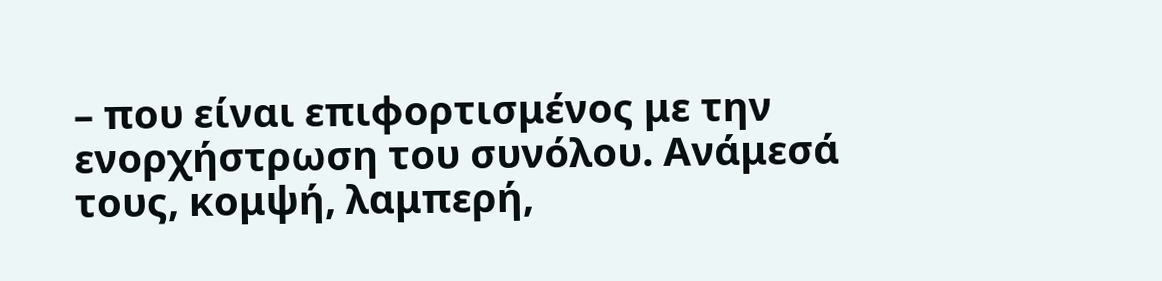– που είναι επιφορτισμένος με την ενορχήστρωση του συνόλου. Ανάμεσά τους, κομψή, λαμπερή,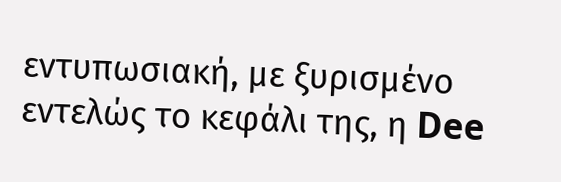εντυπωσιακή, με ξυρισμένο εντελώς το κεφάλι της, η Dee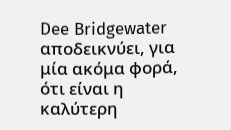Dee Bridgewater αποδεικνύει, για μία ακόμα φορά, ότι είναι η καλύτερη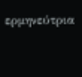ερμηνεύτρια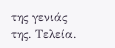της γενιάς της. Τελεία.